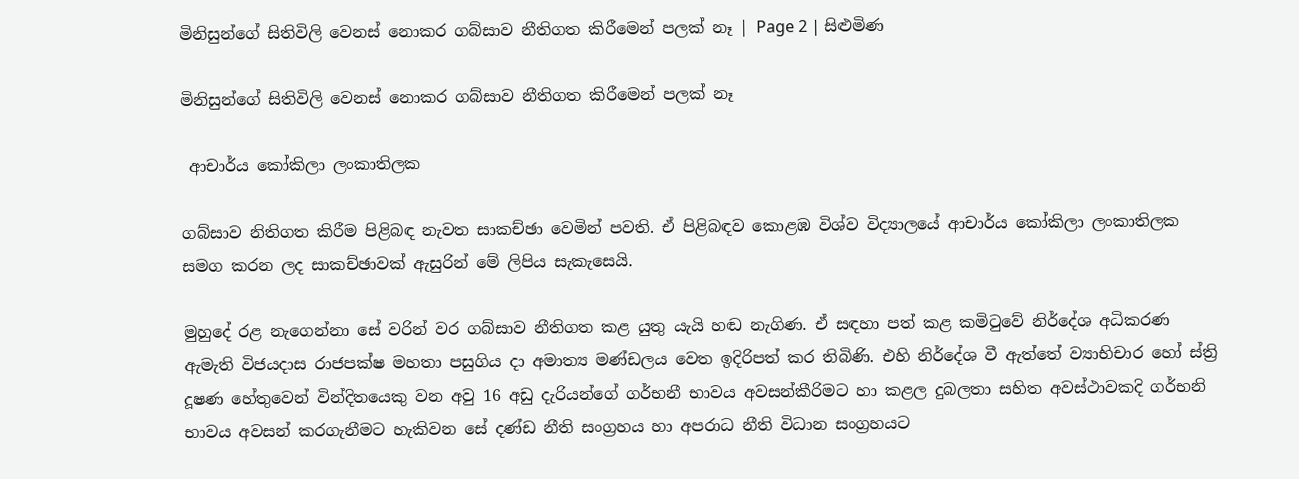මිනිසුන්ගේ සිතිවිලි වෙනස් නොකර ගබ්සාව නීතිගත කිරීමෙන් පලක් නෑ | Page 2 | සිළුමිණ

මිනිසුන්ගේ සිතිවිලි වෙනස් නොකර ගබ්සාව නීතිගත කිරීමෙන් පලක් නෑ

 ආචාර්ය කෝකිලා ලංකාතිලක

ගබ්සාව නිතිගත කිරීම පිළිබඳ නැවත සාකච්ඡා වෙමින් පවති. ඒ පිළිබඳව කොළඹ විශ්ව විද්‍යාලයේ ආචාර්ය කෝකිලා ලංකාතිලක සමග කරන ලද සාකච්ඡාවක් ඇසුරින් මේ ලිපිය සැකැසෙයි.

මුහුදේ රළ නැගෙන්නා සේ වරින් වර ගබ්සාව නීතිගත කළ යුතු යැයි හඬ නැගිණ. ඒ සඳහා පත් කළ කමිටුවේ නිර්දේශ අධිකරණ ඇමැති විජයදාස රාජපක්ෂ මහතා පසුගිය දා අමාත්‍ය මණ්ඩලය වෙත ඉදිරිපත් කර තිබිණි. එහි නිර්දේශ වී ඇත්තේ ව්‍යාභිචාර හෝ ස්ත්‍රි දූෂණ හේතුවෙන් වින්දිතයෙකු වන අවු 16 අඩු දැරියන්ගේ ගර්භනී භාවය අවසන්කීරිමට හා කළල දුබලතා සහිත අවස්ථාවකදි ගර්භනි භාවය අවසන් කරගැනීමට හැකිවන සේ දණ්ඩ නීති සංග්‍රහය හා අපරාධ නීති විධාන සංග්‍රහයට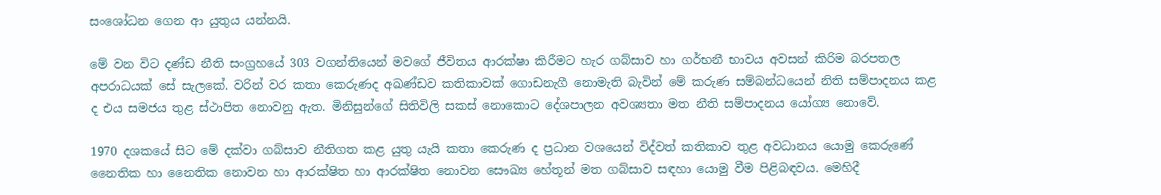සංශෝධන ගෙන ආ යුතුය යන්නයි.

මේ වන විට දණ්ඩ නීති සංග්‍රහයේ 303 වගන්තියෙන් මවගේ ජීවිතය ආරක්ෂා කිරීමට හැර ගබ්සාව හා ගර්භනී භාවය අවසන් කිරිම බරපතල අපරාධයක් සේ සැලකේ. වරින් වර කතා කෙරුණද අඛණ්ඩව කතිකාවක් ගොඩනැගී නොමැති බැවින් මේ කරුණ සම්බන්ධයෙන් නිති සම්පාදනය කළ ද එය සමජය තුළ ස්ථාපිත නොවනු ඇත. මිනිසුන්ගේ සිතිවිලි සකස් නොකොට දේශපාලන අවශ්‍යතා මත නීති සම්පාදනය යෝග්‍ය නොවේ.

1970 දශකයේ සිට මේ දක්වා ගබ්සාව නීතිගත කළ යුතු යැයි කතා කෙරුණ ද ප්‍රධාන වශයෙන් විද්වත් කතිකාව තුළ අවධානය යොමු කෙරුණේ නෛතික හා නෛතික නොවන හා ආරක්ෂිත හා ආරක්ෂිත නොවන සෞඛ්‍ය හේතූන් මත ගබ්සාව සඳහා යොමු වීම පිළිබඳවය. මෙහිදී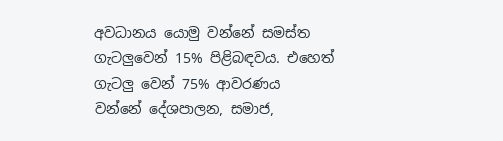අවධානය යොමු වන්නේ සමස්ත ගැටලුවෙන් 15% පිළිබඳවය. එහෙත් ගැටලු වෙන් 75% ආවරණය වන්නේ ‍දේශපාලන, සමාජ,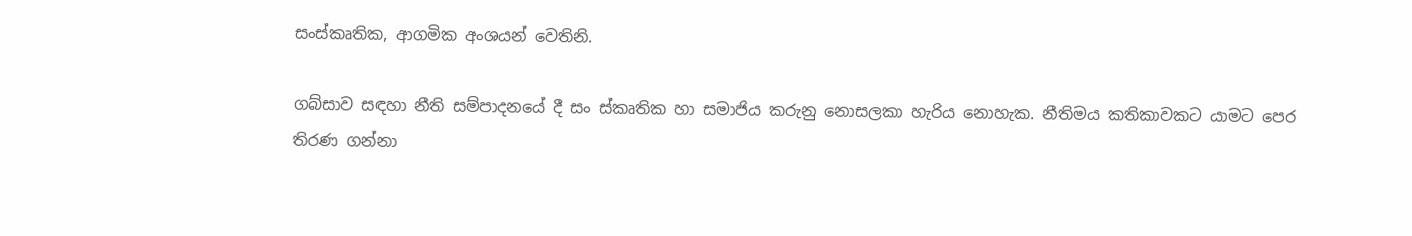සංස්කෘතික, ආගමික අංශයන් වෙතිනි.

ගබ්සාව සඳහා නීති සම්පාදනයේ දී සං ස්කෘතික හා සමාජිය කරුනු නොසලකා හැරිය නොහැක. නීතිමය කතිකාවකට යාමට පෙර තිරණ ගන්නා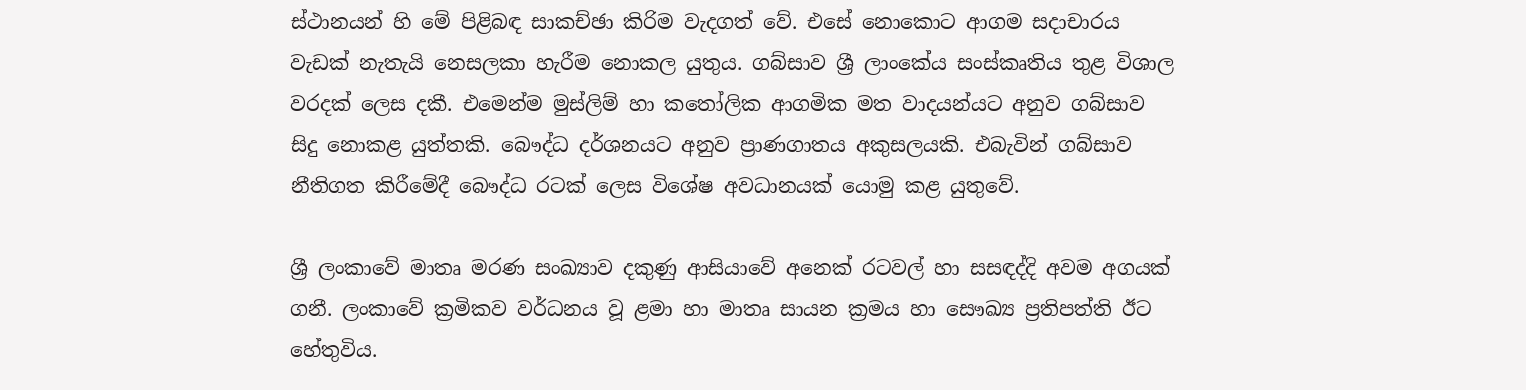ස්ථානයන් හි මේ පිළිබඳ සාකච්ඡා කිරිම වැදගත් වේ. එසේ නොකොට ආගම සදාචාරය වැඩක් නැතැයි නෙසලකා හැරීම නොකල යුතුය. ගබ්සාව ශ්‍රී ලාංකේය සංස්කෘතිය තුළ විශාල වරදක් ලෙස දකී. එමෙන්ම මුස්ලිම් හා කතෝලික ආගමික මත වාදයන්යට අනුව ගබ්සාව සිදු නොකළ යුත්තකි. බෞද්ධ දර්ශනයට අනුව ප්‍රාණගාතය අකුසලයකි. එබැවින් ගබ්සාව නීතිගත කිරීමේදී බෞද්ධ රටක් ලෙස වි‍ශේෂ අවධානයක් යොමු කළ යුතුවේ.

ශ්‍රී ලංකාවේ මාතෘ මරණ සංඛ්‍යාව දකුණු ආසියාවේ අනෙක් රටවල් හා සසඳද්දි අවම අගයක් ගනී. ලංකාවේ ක්‍රමිකව වර්ධනය වූ ළමා හා මාතෘ සායන ක්‍රමය හා සෞඛ්‍ය ප්‍රතිපත්ති ඊට හේතුවිය.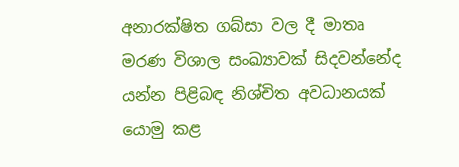අනාරක්ෂිත ගබ්සා වල දී මාතෘ මරණ විශාල සංඛ්‍යාවක් සිදවන්නේද යන්න පිළිබඳ නිශ්චිත අවධානයක් යොමු කළ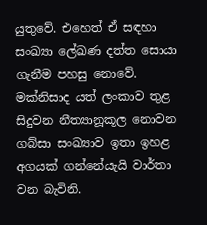යුතුවේ. එහෙත් ඒ සඳහා සංඛ්‍යා ලේඛණ දත්ත සොයා ගැනීම පහසු නොවේ. මක්නිසාද යත් ලංකාව තුළ සිදුවන නීත්‍යානූකූල නොවන ගබ්සා සංඛ්‍යාව ඉතා ඉහළ අගයක් ගන්නේයැයි වාර්තා වන බැවිනි.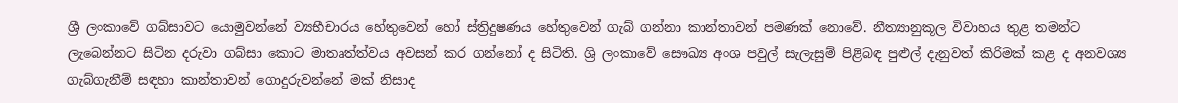ශ්‍රී ලංකාවේ ගබ්සාවට යොමුවන්නේ ව්‍යභීචාරය හේතුවෙන් හෝ ස්ත්‍රිදුෂණය හේතුවෙන් ගැබ් ගන්නා කාන්තාවන් පමණක් නොවේ. නීත්‍යානුකූල විවාහය තුළ තමන්ට ලැබෙන්නට සිටින දරුවා ගබ්සා කොට මාතෘත්ත්වය අවසන් කර ගන්නෝ ද සිටිති. ශ්‍රි ලංකාවේ සෞඛ්‍ය අංශ පවුල් සැලැසුම් පිළිබඳ පුළුල් දැනුවත් කිරිමක් කළ ද අනවශ්‍ය ගැබ්ගැනීම් සඳහා කාන්තාවන් ගොදුරුවන්නේ මක් නිසාද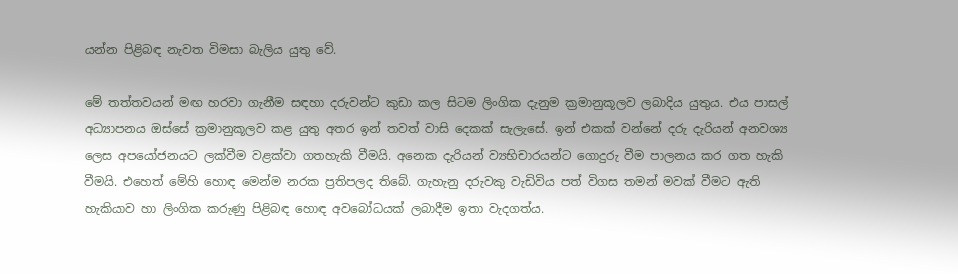යන්න පිළිබඳ නැවත විමසා බැලිය යුතු වේ.

මේ තත්තවයන් මඟ හරවා ගැනීම සඳහා දරුවන්ට කුඩා කල සිටම ලිංගික දැනුම ක්‍රමානුකූලව ලබාදිය යුතුය. එය පාසල් අධ්‍යාපනය ඔස්සේ ක්‍රමානුකූලව කළ යුතු අතර ඉන් තවත් වාසි දෙකක් සැලැසේ. ඉන් එකක් වන්නේ දරු දැරියන් අනවශ්‍ය ලෙස අපයෝජනයට ලක්වීම වළක්වා ගතහැකි වීමයි. අනෙක දැරියන් ව්‍යභිචාරයන්ට ‍ගොදුරු වීම පාලනය කර ගත හැකි වීමයි. එහෙත් මේහි හොඳ මෙන්ම නරක ප්‍රතිපලද තිබේ. ගැහැනු දරුවකු වැඩිවිය පත් විගස තමන් මවක් වීමට ඇති හැකියාව හා ලිංගික කරුණු පිළිබඳ හොඳ අවබෝධයක් ලබාදීම ඉතා වැදගත්ය.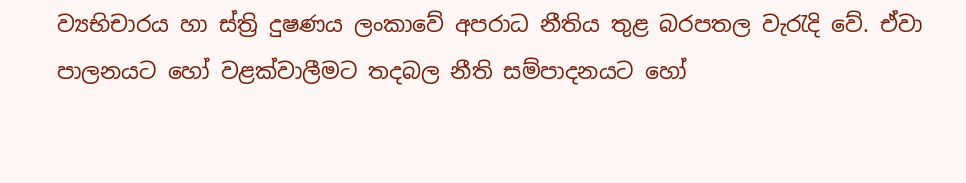ව්‍යභිචාරය හා ස්ත්‍රි දුෂණය ලංකාවේ අපරාධ නීතිය තුළ බරපතල වැරැදි වේ. ඒවා පාලනයට හෝ වළක්වාලීමට තදබල නීති සම්පාදනයට හෝ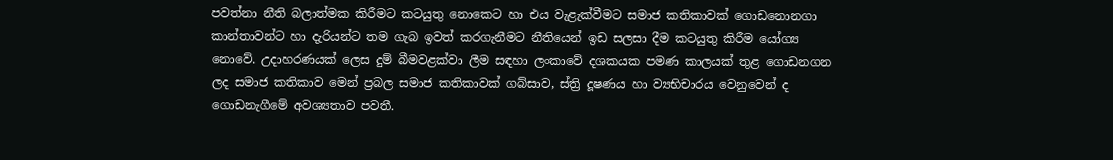පවත්නා නීති බලාත්මක කිරීමට කටයුතු නොකෙට හා එය වැළැක්වීමට සමාජ කතිකාවක් ගොඩනොනගා කාන්තාවන්ට හා දැරියන්ට තම ගැබ ඉවත් කරගැනීමට නීතියෙන් ඉඩ සලසා දීම කටයුතු කිරීම යෝග්‍ය නොවේ. උදාහරණයක් ලෙස දුම් බීමවළක්වා ලීම සඳහා ලංකාවේ දශකයක පමණ කාලයක් තුළ ගොඩනගන ලද සමාජ කතිකාව මෙන් ප්‍රබල සමාජ කතිකාවක් ගබ්සාව, ස්ත්‍රි දූෂණය හා ව්‍යභිචාරය වෙනුවෙන් ද ගොඩනැගීමේ අවශ්‍යතාව පවතී.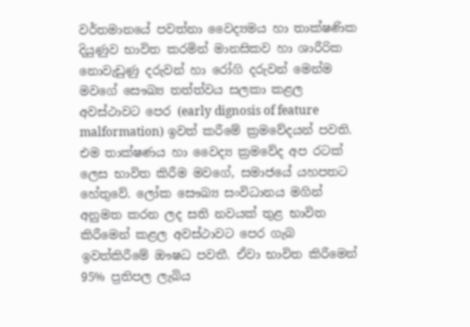වර්තමානයේ පවත්නා වෛද්‍යමය හා තාක්ෂණික දියුණුව භාවිත කරමින් මානසිකව හා ශාරීරික නොවැඩුණු දරුවන් හා රෝගි දරුවන් මෙන්ම මවගේ සෞඛ්‍ය තත්ත්වය සලකා කළල අවස්ථාවට පෙර (early dignosis of feature malformation) ඉවත් කරීමේ ක්‍රමවේදයන් පවති. එම තාක්ෂණය හා වෛද්‍ය ක්‍රමවේද අප රටක් ලෙස භාවිත කිරීම මවගේ, සමාජයේ යහපතට හේතුවේ. ලෝක සෞඛ්‍ය සංවිධානය මගින් අනුමත කරන ලද සති නවයක් තුළ භාවිත කිරීමෙන් කළල අවස්ථාවට පෙර ගැබ ඉවත්කිරීමේ ඖෂධ පවතී. ඒවා භාවිත කිරීමෙන් 95% ප්‍රතිපල ලැබිය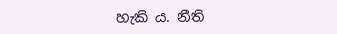හැකි ය. නීති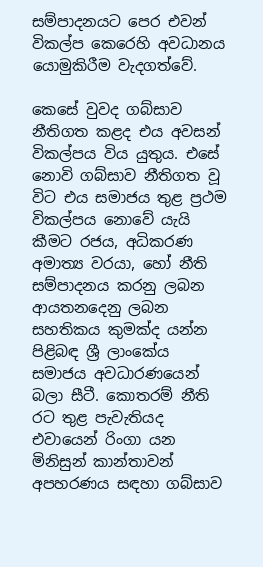සම්පාදනයට පෙර එවන් විකල්ප කෙරෙහි අවධානය යොමුකිරීම වැදගත්වේ.

කෙසේ වුවද ගබ්සාව නීතිගත කළද එය අවසන් විකල්පය විය යුතුය. එසේ නොවි ගබ්සාව නීතිගත වූ විට එය සමාජය තුළ ප්‍රථම විකල්පය නො‍වේ යැයි කීමට රජය, අධිකරණ අමාත්‍ය වරයා, හෝ නීති සම්පාදනය කරනු ලබන ආයතනදෙනු ලබන සහතිකය කුමක්ද යන්න පිළිබඳ ශ්‍රී ලාංකේය සමාජය අවධාරණයෙන් බලා සීටී. කොතරම් නීති රට තුළ පැවැතියද එවායෙන් රිංගා යන මිනිසුන් කාන්තාවන් අපහරණය සඳහා ගබ්සාව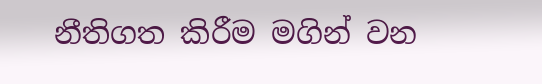නීතිගත කිරීම මගින් වන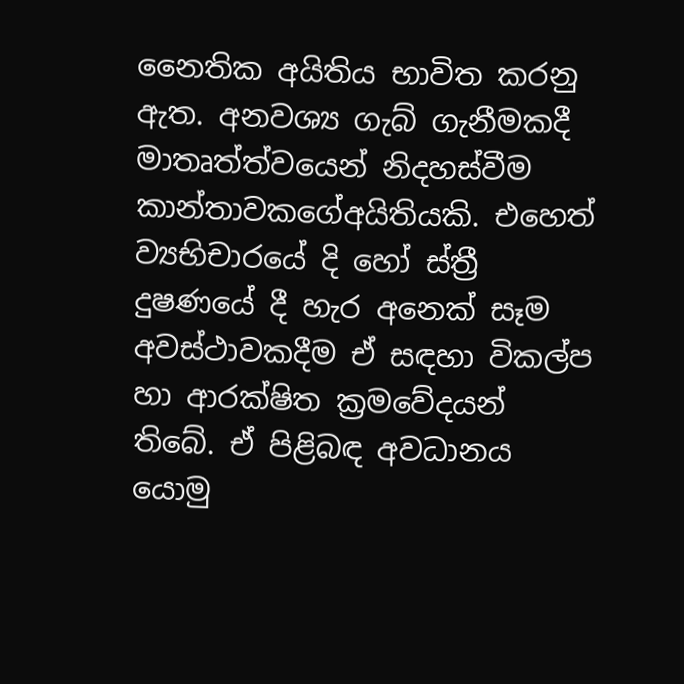නෛතික අයිතිය භාවිත කරනු ඇත. අනවශ්‍ය ගැබ් ගැනීමකදී මාතෘත්ත්වයෙන් නිදහස්වීම කාන්තාවකගේඅයිතියකි. එහෙත් ව්‍යභිචාරයේ දි හෝ ස්ත්‍රී දුෂණයේ දී හැර අනෙක් සෑම අවස්ථාවකදීම ඒ සඳහා විකල්ප හා ආරක්ෂිත ක්‍රමවේදයන් තිබේ. ඒ පිළිබඳ අවධානය යොමු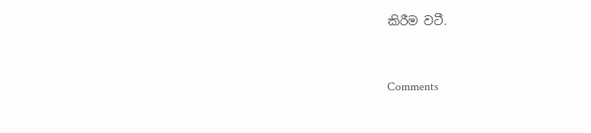කිරීම වටී.



Comments